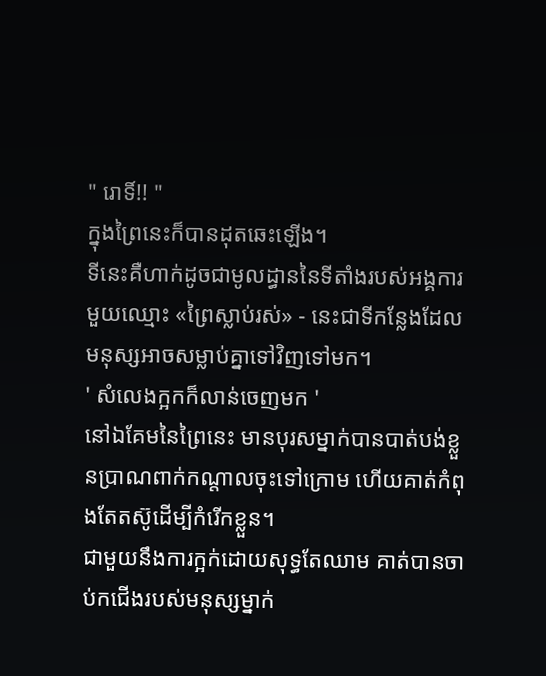" រោទិ៍!! "
ក្នុងព្រៃនេះក៏បានដុតឆេះឡេីង។
ទីនេះគឺហាក់ដូចជាមូលដ្ធាននៃទីតាំងរបស់អង្គការមួយឈ្មោះ «ព្រៃស្លាប់រស់» - នេះជាទីកន្លែងដែលមនុស្សអាចសម្លាប់គ្នាទៅវិញទៅមក។
' សំលេងក្អកក៏លាន់ចេញមក '
នៅឯគែមនៃព្រៃនេះ មានបុរសម្នាក់បានបាត់បង់ខ្លួនប្រាណពាក់កណ្តាលចុះទៅក្រោម ហេីយគាត់កំពុងតែតស៊ូដេីម្បីកំរេីកខ្លួន។
ជាមួយនឹងការក្អក់ដោយសុទ្ធតែឈាម គាត់បានចាប់កជេីងរបស់មនុស្សម្នាក់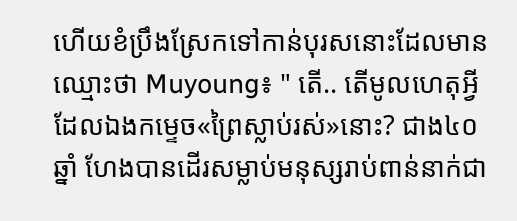ហេីយខំប្រឹងស្រែកទៅកាន់បុរសនោះដែលមានឈ្មោះថា Muyoung៖ " តេី.. តេីមូលហេតុអ្វីដែលឯងកម្ទេច«ព្រៃស្លាប់រស់»នោះ? ជាង៤០ឆ្នាំ ហែងបានដេីរសម្លាប់មនុស្សរាប់ពាន់នាក់ជា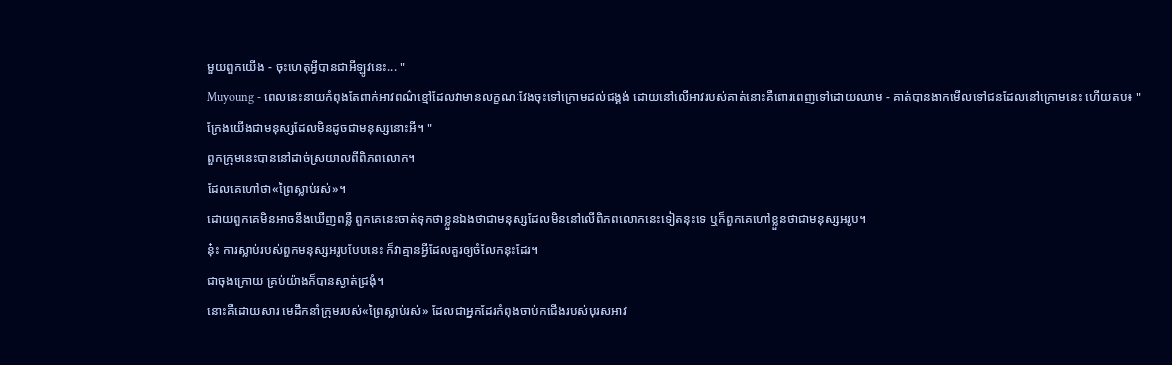មួយពួកយេីង - ចុះហេតុអ្វីបានជាអីឡូវនេះ... "
Muyoung - ពេលនេះនាយកំពុងតែពាក់អាវពណ៌ខ្មៅដែលវាមានលក្ខណៈវែងចុះទៅក្រោមដល់ជង្គង់ ដោយនៅលេីអាវរបស់គាត់នោះគឺពោរពេញទៅដោយឈាម - គាត់បានងាកមេីលទៅជនដែលនៅក្រោមនេះ ហេីយតប៖ " ក្រែងយេីងជាមនុស្សដែលមិនដូចជាមនុស្សនោះអី។ "
ពួកក្រុមនេះបាននៅដាច់ស្រយាលពីពិភពលោក។
ដែលគេហៅថា«ព្រៃស្លាប់រស់»។
ដោយពួកគេមិនអាចនឹងឃេីញពន្លឺ ពួកគេនេះចាត់ទុកថាខ្លួនឯងថាជាមនុស្សដែលមិននៅលេីពិភពលោកនេះទៀតនុះទេ ឬក៏ពួកគេហៅខ្លួនថាជាមនុស្សអរូប។
នុ៎ះ ការស្លាប់របស់ពួកមនុស្សអរូបបែបនេះ ក៏វាគ្មានអ្វីដែលគួរឲ្យចំលែកនុះដែរ។
ជាចុងក្រោយ គ្រប់យ៉ាងក៏បានស្ងាត់ជ្រងំុ។
នោះគឺដោយសារ មេដឹកនាំក្រុមរបស់«ព្រៃស្លាប់រស់» ដែលជាអ្នកដែរកំពុងចាប់កជេីងរបស់បុរសអាវ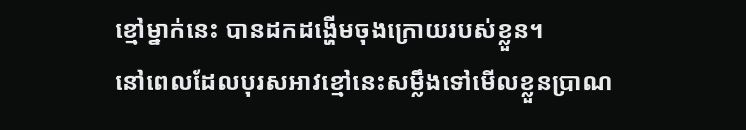ខ្មៅម្នាក់នេះ បានដកដង្ហេីមចុងក្រោយរបស់ខ្លួន។
នៅពេលដែលបុរសអាវខ្មៅនេះសម្លឹងទៅមេីលខ្លួនប្រាណ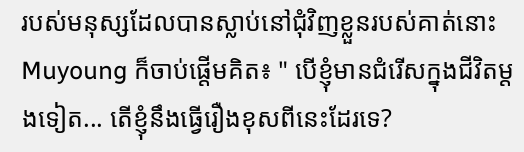របស់មនុស្សដែលបានស្លាប់នៅជំុវិញខ្លួនរបស់គាត់នោះ Muyoung ក៏ចាប់ផ្តេីមគិត៖ " បេីខ្ញុំមានជំរេីសក្នុងជីវិតម្តងទៀត... តេីខ្ញុំនឹងធ្វេីរឿងខុសពីនេះដែរទេ?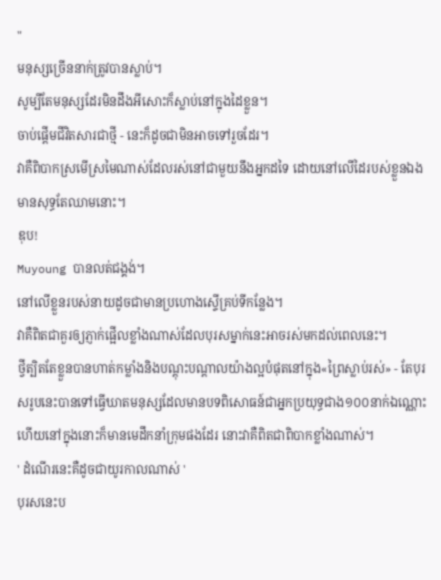"
មនុស្សច្រេីននាក់ត្រូវបានស្លាប់។
សូម្បីតែមនុស្សដែរមិនដឹងអីសោះក៏ស្លាប់នៅក្នុងដៃខ្លួន។
ចាប់ផ្តេីមជីវិតសារជាថ្មី - នេះក៏ដូចជាមិនអាចទៅរួចដែរ។
វាគឺពិបាកស្រមេីស្រមៃណាស់ដែលរស់នៅជាមួយនឹងអ្នកដទៃ ដោយនៅលេីដៃរបស់ខ្លួនឯងមានសុទ្ធតែឈាមនោះ។
ឌុប!
Muyoung បានលត់ជង្គង់។
នៅលេីខ្លួនរបស់នាយដូចជាមានប្រហោងស្ទេីគ្រប់ទីកន្លែង។
វាគឺពិតជាគួរឲ្យភ្ញាក់ផ្អេីលខ្លាំងណាស់ដែលបុរសម្នាក់នេះអាចរស់មកដល់ពេលនេះ។
ថ្វីត្បិតតែខ្លួនបានហាត់កម្លាំងនិងបណ្តុះបណ្តាលយ៉ាងល្អបំផុតនៅក្នុង«ព្រៃស្លាប់រស់» - តែបុរសរូបនេះបានទៅធ្វេីឃាតមនុស្សដែលមានបទពិសោធន៍ជាអ្នកប្រយុទ្ធជាង១០០នាក់ឯណ្ណោះ ហេីយនៅក្នុងនោះក៏មានមេដឹកនាំក្រុមផងដែរ នោះវាគឺពិតជាពិបាកខ្លាំងណាស់។
' ដំណេីរនេះគឺដូចជាយូរកាលណាស់ '
បុរសនេះប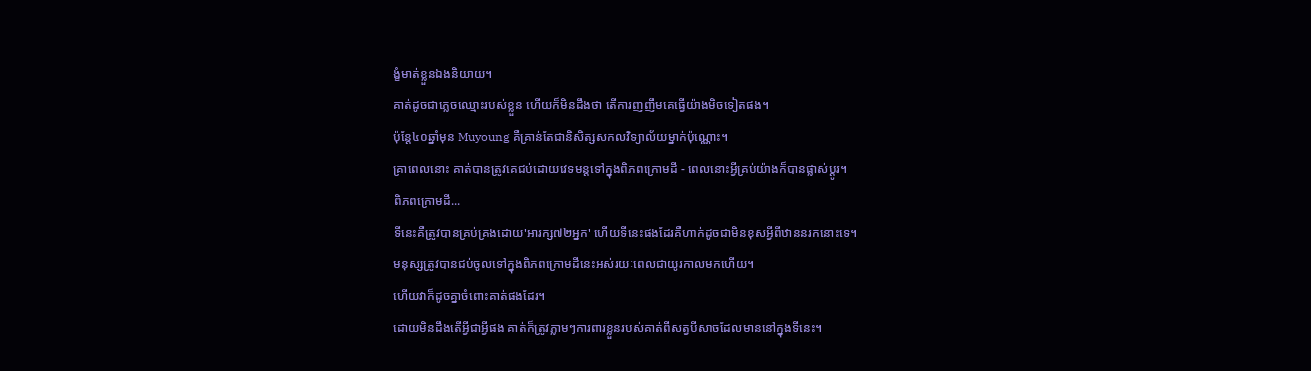ង្ខំមាត់ខ្លួនឯងនិយាយ។
គាត់ដូចជាភ្លេចឈ្មោះរបស់ខ្លួន ហេីយក៏មិនដឹងថា តេីការញញឹមគេធ្វេីយ៉ាងមិចទៀតផង។
ប៉ុន្តែ៤០ឆ្នាំមុន Muyoung គឺគ្រាន់តែជានិសិត្សសកលវិទ្យាល័យម្នាក់ប៉ុណ្ណោះ។
គ្រាពេលនោះ គាត់បានត្រូវគេជប់ដោយវេទមន្តទៅក្នុងពិភពក្រោមដី - ពេលនោះអ្វីគ្រប់យ៉ាងក៏បានផ្លាស់ប្តូរ។
ពិភពក្រោមដី...
ទីនេះគឺត្រូវបានគ្រប់គ្រងដោយ'អារក្ស៧២អ្នក' ហេីយទីនេះផងដែរគឺហាក់ដូចជាមិនខុសអ្វីពីឋាននរកនោះទេ។
មនុស្សត្រូវបានជប់ចូលទៅក្នុងពិភពក្រោមដីនេះអស់រយៈពេលជាយូរកាលមកហេីយ។
ហេីយវាក៏ដូចគ្នាចំពោះគាត់ផងដែរ។
ដោយមិនដឹងតេីអ្វីជាអ្វីផង គាត់ក៏ត្រូវភ្លាមៗការពារខ្លួនរបស់គាត់ពីសត្វបីសាចដែលមាននៅក្នុងទីនេះ។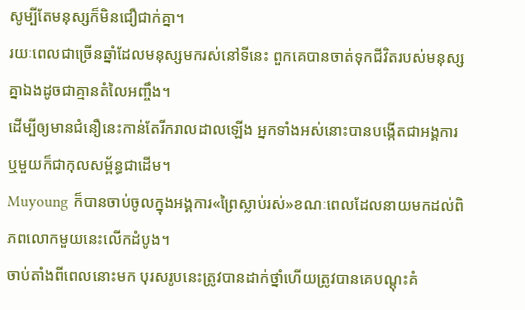សូម្បីតែមនុស្សក៏មិនជឿជាក់គ្នា។
រយៈពេលជាច្រេីនឆ្នាំដែលមនុស្សមករស់នៅទីនេះ ពួកគេបានចាត់ទុកជីវិតរបស់មនុស្សគ្នាឯងដូចជាគ្មានតំលៃអញ្ចឹង។
ដេីម្បីឲ្យមានជំនឿនេះកាន់តែរីករាលដាលឡេីង អ្នកទាំងអស់នោះបានបង្កេីតជាអង្គការ ឬមួយក៏ជាកុលសម្ព័ន្ធជាដេីម។
Muyoung ក៏បានចាប់ចូលក្នុងអង្គការ«ព្រៃស្លាប់រស់»ខណៈពេលដែលនាយមកដល់ពិភពលោកមួយនេះលេីកដំបូង។
ចាប់តាំងពីពេលនោះមក បុរសរូបនេះត្រូវបានដាក់ថ្នាំហេីយត្រូវបានគេបណ្តុះគំ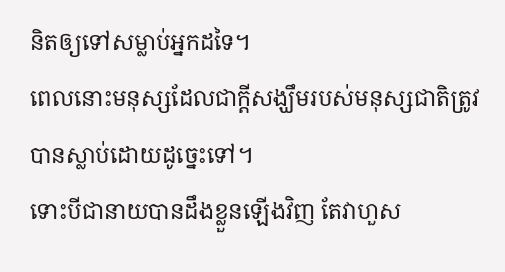និតឲ្យទៅសម្លាប់អ្នកដទៃ។
ពេលនោះមនុស្សដែលជាក្តីសង្ឃឹមរបស់មនុស្សជាតិត្រូវបានស្លាប់ដោយដូច្នេះទៅ។
ទោះបីជានាយបានដឹងខ្លួនឡេីងវិញ តែវាហួស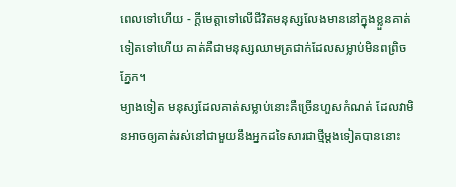ពេលទៅហេីយ - ក្តីមេត្តាទៅលេីជីវិតមនុស្សលែងមាននៅក្នុងខ្លួនគាត់ទៀតទៅហេីយ គាត់គឺជាមនុស្សឈាមត្រជាក់ដែលសម្លាប់មិនពព្រិចភ្នែក។
ម្យាងទៀត មនុស្សដែលគាត់សម្លាប់នោះគឺច្រេីនហួសកំណត់ ដែលវាមិនអាចឲ្យគាត់រស់នៅជាមួយនឹងអ្នកដទៃសារជាថ្មីម្តងទៀតបាននោះ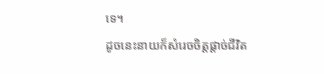ទេ។
ដូចនេះនាយក៏សំរេចចិត្តផ្តាច់ជីវិត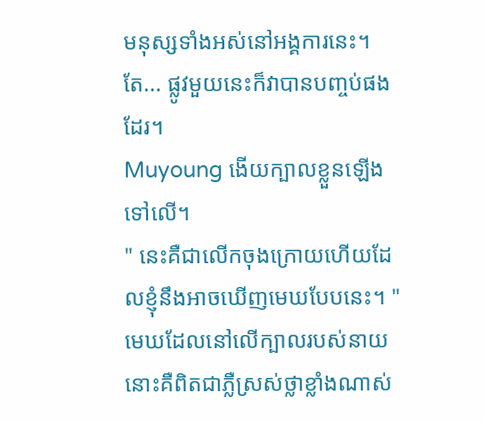មនុស្សទាំងអស់នៅអង្គការនេះ។
តែ... ផ្លូវមួយនេះក៏វាបានបញ្ចប់ផងដែរ។
Muyoung ងេីយក្បាលខ្លួនឡេីងទៅលេី។
" នេះគឺជាលេីកចុងក្រោយហេីយដែលខ្ញុំនឹងអាចឃេីញមេឃបែបនេះ។ "
មេឃដែលនៅលេីក្បាលរបស់នាយនោះគឺពិតជាភ្លឺស្រស់ថ្លាខ្លាំងណាស់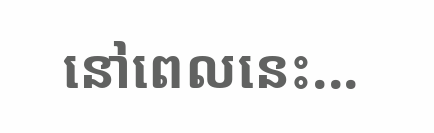នៅពេលនេះ...